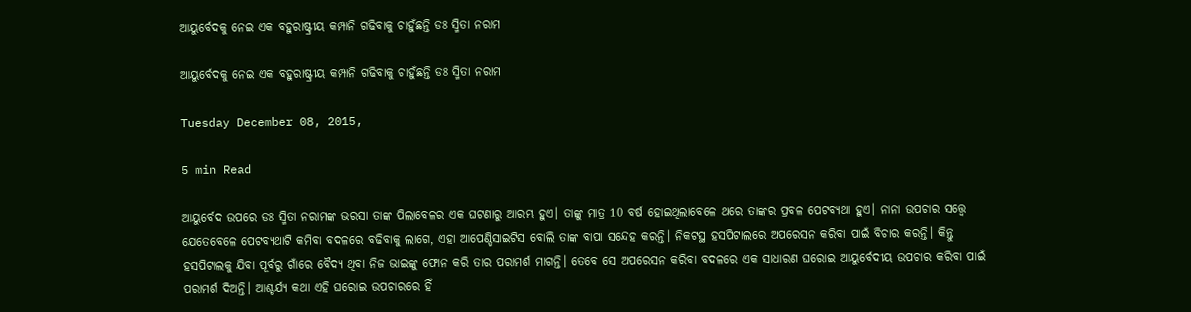ଆୟୁର୍ବେଦକୁ ନେଇ ଏକ ବହୁରାଷ୍ଟ୍ରୀୟ କମ୍ପାନି ଗଢିବାକୁ ଚାହୁଁଛନ୍ତି ଡଃ ସ୍ମିତା ନରାମ

ଆୟୁର୍ବେଦକୁ ନେଇ ଏକ ବହୁରାଷ୍ଟ୍ରୀୟ କମ୍ପାନି ଗଢିବାକୁ ଚାହୁଁଛନ୍ତି ଡଃ ସ୍ମିତା ନରାମ

Tuesday December 08, 2015,

5 min Read

ଆୟୁର୍ବେଦ ଉପରେ ଡଃ ସ୍ମିତା ନରାମଙ୍କ ଭରସା ତାଙ୍କ ପିଲାବେଳର ଏକ ଘଟଣାରୁ ଆରମ୍ଭ ହୁଏ। ତାଙ୍କୁ ମାତ୍ର 10 ବର୍ଷ ହୋଇଥିଲାବେଳେ ଥରେ ତାଙ୍କର ପ୍ରବଳ ପେଟବ୍ୟଥା ହୁଏ। ନାନା ଉପଚାର ସତ୍ତ୍ୱେ ଯେତେବେଳେ ପେଟବ୍ୟଥାଟି କମିବା ବଦଳରେ ବଢିବାକୁ ଲାଗେ, ଏହା ଆପେଣ୍ଡିସାଇଟିସ ବୋଲି ତାଙ୍କ ବାପା ସନ୍ଦେହ କରନ୍ତି। ନିକଟସ୍ଥ ହସପିଟାଲରେ ଅପରେସନ କରିବା ପାଇଁ ବିଚାର କରନ୍ତି। କିନ୍ତୁ ହସପିଟାଲକୁ ଯିବା ପୂର୍ବରୁ ଗାଁରେ ବୈଦ୍ୟ ଥିବା ନିଜ ଭାଇଙ୍କୁ ଫୋନ କରି ତାର ପରାମର୍ଶ ମାଗନ୍ତି। ତେବେ ସେ ଅପରେସନ କରିବା ବଦଳରେ ଏକ ସାଧାରଣ ଘରୋଇ ଆୟୁର୍ବେଦୀୟ ଉପଚାର କରିବା ପାଇଁ ପରାମର୍ଶ ଦିଅନ୍ତି। ଆଶ୍ଚର୍ଯ୍ୟ କଥା ଏହି ଘରୋଇ ଉପଚାରରେ ହିଁ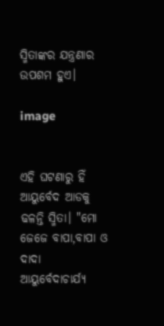ସ୍ମିତାଙ୍କର ଯନ୍ତ୍ରଣାର ଉପଶମ ହୁଏ।

image


ଏହି ଘଟଣାରୁ ହିଁ ଆୟୁର୍ବେଦ ଆଡକୁ ଢଳନ୍ତି ସ୍ମିତା। "ମୋ ଜେଜେ ବାପା,ବାପା ଓ ଦାଦା ଆୟୁର୍ବେଦାଚାର୍ଯ୍ୟ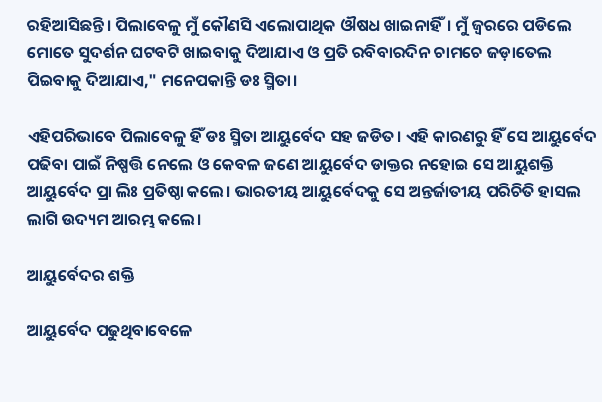ରହିଆସିଛନ୍ତି। ପିଲାବେଳୁ ମୁଁ କୌଣସି ଏଲୋପାଥିକ ଔଷଧ ଖାଇନାହିଁ। ମୁଁ ଜ୍ଵରରେ ପଡିଲେ ମୋତେ ସୁଦର୍ଶନ ଘଟବଟି ଖାଇବାକୁ ଦିଆଯାଏ ଓ ପ୍ରତି ରବିବାରଦିନ ଚାମଚେ ଜଡ଼ାତେଲ ପିଇବାକୁ ଦିଆଯାଏ," ମନେପକାନ୍ତି ଡଃ ସ୍ମିତା।

ଏହିପରିଭାବେ ପିଲାବେଳୁ ହିଁ ଡଃ ସ୍ମିତା ଆୟୁର୍ବେଦ ସହ ଜଡିତ। ଏହି କାରଣରୁ ହିଁ ସେ ଆୟୁର୍ବେଦ ପଢିବା ପାଇଁ ନିଷ୍ପତ୍ତି ନେଲେ ଓ କେବଳ ଜଣେ ଆୟୁର୍ବେଦ ଡାକ୍ତର ନହୋଇ ସେ ଆୟୁଶକ୍ତି ଆୟୁର୍ବେଦ ପ୍ରା ଲିଃ ପ୍ରତିଷ୍ଠା କଲେ। ଭାରତୀୟ ଆୟୁର୍ବେଦକୁ ସେ ଅନ୍ତର୍ଜାତୀୟ ପରିଚିତି ହାସଲ ଲାଗି ଉଦ୍ୟମ ଆରମ୍ଭ କଲେ।

ଆୟୁର୍ବେଦର ଶକ୍ତି

ଆୟୁର୍ବେଦ ପଢୁଥିବାବେଳେ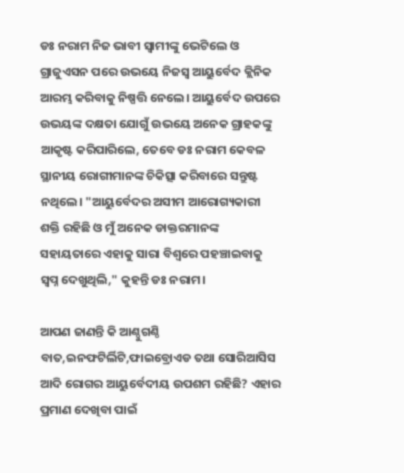ଡଃ ନରାମ ନିଜ ଭାବୀ ସ୍ଵାମୀଙ୍କୁ ଭେଟିଲେ ଓ ଗ୍ରାଜୁଏସନ ପରେ ଉଭୟେ ନିଜସ୍ଵ ଆୟୁର୍ବେଦ କ୍ଲିନିକ ଆରମ୍ଭ କରିବାକୁ ନିଷ୍ପତ୍ତି ନେଲେ। ଆୟୁର୍ବେଦ ଉପରେ ଉଭୟଙ୍କ ଦକ୍ଷତା ଯୋଗୁଁ ଉଭୟେ ଅନେକ ଗ୍ରାହକଙ୍କୁ ଆକୃଷ୍ଟ କରିପାରିଲେ, ତେବେ ଡଃ ନରାମ କେବଳ ସ୍ଥାନୀୟ ରୋଗୀମାନଙ୍କ ଚିକିତ୍ସା କରିବାରେ ସନ୍ତୁଷ୍ଟ ନଥିଲେ। "ଆୟୁର୍ବେଦର ଅସୀମ ଆରୋଗ୍ୟକାରୀ ଶକ୍ତି ରହିଛି ଓ ମୁଁ ଅନେକ ଡାକ୍ତରମାନଙ୍କ ସହାୟତାରେ ଏହାକୁ ସାରା ବିଶ୍ଵରେ ପହଞ୍ଚାଇବାକୁ ସ୍ଵପ୍ନ ଦେଖୁଥିଲି," କୁହନ୍ତି ଡଃ ନରାମ।

ଆପଣ ଜାଣନ୍ତି କି ଆଣ୍ଠୁଗଣ୍ଠି ବାତ,ଇନଫଟିର୍ଲିଟି,ଫାଇବ୍ରୋଏଡ ତଥା ସୋରିଆସିସ ଆଦି ରୋଗର ଆୟୁର୍ବେଦୀୟ ଉପଶମ ରହିଛି? ଏହାର ପ୍ରମାଣ ଦେଖିବା ପାଇଁ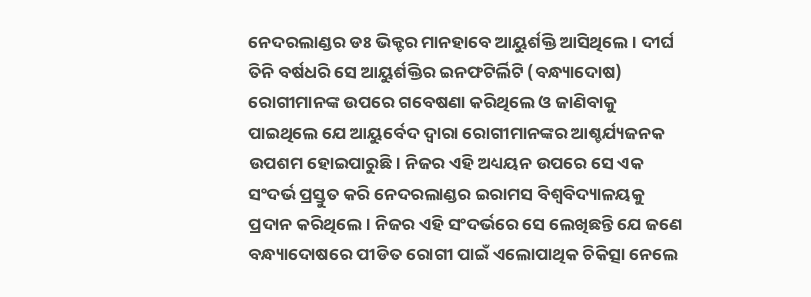ନେଦରଲାଣ୍ଡର ଡଃ ଭିକ୍ଟର ମାନହାବେ ଆୟୁର୍ଶକ୍ତି ଆସିଥିଲେ। ଦୀର୍ଘ ତିନି ବର୍ଷଧରି ସେ ଆୟୁର୍ଶକ୍ତିର ଇନଫଟିର୍ଲିଟି (ବନ୍ଧ୍ୟାଦୋଷ) ରୋଗୀମାନଙ୍କ ଉପରେ ଗବେଷଣା କରିଥିଲେ ଓ ଜାଣିବାକୁ ପାଇଥିଲେ ଯେ ଆୟୁର୍ବେଦ ଦ୍ଵାରା ରୋଗୀମାନଙ୍କର ଆଶ୍ଚର୍ଯ୍ୟଜନକ ଉପଶମ ହୋଇପାରୁଛି। ନିଜର ଏହି ଅଧ୍ୟୟନ ଉପରେ ସେ ଏକ ସଂଦର୍ଭ ପ୍ରସ୍ତୁତ କରି ନେଦରଲାଣ୍ଡର ଇରାମସ ବିଶ୍ଵବିଦ୍ୟାଳୟକୁ ପ୍ରଦାନ କରିଥିଲେ। ନିଜର ଏହି ସଂଦର୍ଭରେ ସେ ଲେଖିଛନ୍ତି ଯେ ଜଣେ ବନ୍ଧ୍ୟାଦୋଷରେ ପୀଡିତ ରୋଗୀ ପାଇଁ ଏଲୋପାଥିକ ଚିକିତ୍ସା ନେଲେ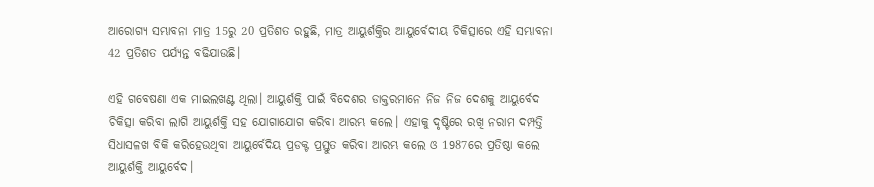ଆରୋଗ୍ୟ ସମ୍ଭାବନା ମାତ୍ର 15ରୁ 20 ପ୍ରତିଶତ ରହୁଛି, ମାତ୍ର ଆୟୁର୍ଶକ୍ତିର ଆୟୁର୍ବେଦୀୟ ଚିକିତ୍ସାରେ ଏହି ସମ୍ଭାବନା 42 ପ୍ରତିଶତ ପର୍ଯ୍ୟନ୍ତ ବଢିଯାଉଛି।

ଏହି ଗବେଷଣା ଏକ ମାଇଲଖଣ୍ଟ ଥିଲା। ଆୟୁର୍ଶକ୍ତି ପାଇଁ ବିଦେଶର ଡାକ୍ତରମାନେ ନିଜ ନିଜ ଦେଶକୁ ଆୟୁର୍ବେଦ ଚିକିତ୍ସା କରିବା ଲାଗି ଆୟୁର୍ଶକ୍ତି ସହ ଯୋଗାଯୋଗ କରିବା ଆରମ୍ଭ କଲେ। ଏହାକୁ ଦୃଷ୍ଟିରେ ରଖି ନରାମ ଦମ୍ପତ୍ତି ସିଧାସଳଖ ବିକି କରିହେଉଥିବା ଆୟୁର୍ବେଦିୟ ପ୍ରଡକ୍ଟ ପ୍ରସ୍ତୁତ କରିବା ଆରମ୍ଭ କଲେ ଓ 1987ରେ ପ୍ରତିଷ୍ଠା କଲେ ଆୟୁର୍ଶକ୍ତି ଆୟୁର୍ବେଦ।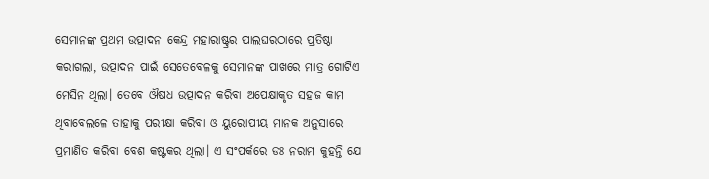ସେମାନଙ୍କ ପ୍ରଥମ ଉତ୍ପାଦନ କେନ୍ଦ୍ର ମହାରାଷ୍ଟ୍ରର ପାଲଘରଠାରେ ପ୍ରତିଷ୍ଠା କରାଗଲା, ଉତ୍ପାଦନ ପାଇଁ ସେତେବେଳକୁ ସେମାନଙ୍କ ପାଖରେ ମାତ୍ର ଗୋଟିଏ ମେସିନ ଥିଲା। ତେବେ ଔଷଧ ଉତ୍ପାଦନ କରିବା ଅପେକ୍ଷାକୃତ ସହଜ କାମ ଥିବାବେଲଳେ ତାହାକୁ ପରୀକ୍ଷା କରିବା ଓ ୟୁରୋପୀୟ ମାନକ ଅନୁସାରେ ପ୍ରମାଣିତ କରିବା ବେଶ କଷ୍ଟକର ଥିଲା। ଏ ସଂପର୍କରେ ଡଃ ନରାମ କୁହନ୍ତି ଯେ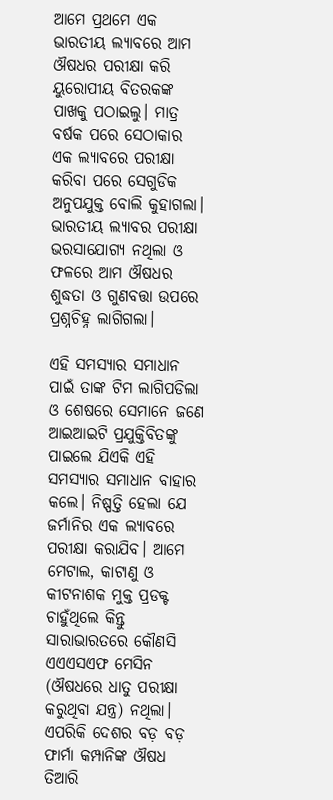ଆମେ ପ୍ରଥମେ ଏକ ଭାରତୀୟ ଲ୍ୟାବରେ ଆମ ଔଷଧର ପରୀକ୍ଷା କରି ୟୁରୋପୀୟ ବିତରକଙ୍କ ପାଖକୁ ପଠାଇଲୁ। ମାତ୍ର ବର୍ଷକ ପରେ ସେଠାକାର ଏକ ଲ୍ୟାବରେ ପରୀକ୍ଷା କରିବା ପରେ ସେଗୁଡିକ ଅନୁପଯୁକ୍ତ ବୋଲି କୁହାଗଲା। ଭାରତୀୟ ଲ୍ୟାବର ପରୀକ୍ଷା ଭରସାଯୋଗ୍ୟ ନଥିଲା ଓ ଫଳରେ ଆମ ଔଷଧର ଶୁଦ୍ଧତା ଓ ଗୁଣବତ୍ତା ଉପରେ ପ୍ରଶ୍ନଚିହ୍ନ ଲାଗିଗଲା।

ଏହି ସମସ୍ୟାର ସମାଧାନ ପାଇଁ ତାଙ୍କ ଟିମ ଲାଗିପଡିଲା ଓ ଶେଷରେ ସେମାନେ ଜଣେ ଆଇଆଇଟି ପ୍ରଯୁକ୍ତିବିତଙ୍କୁ ପାଇଲେ ଯିଏକି ଏହି ସମସ୍ୟାର ସମାଧାନ ବାହାର କଲେ। ନିଷ୍ପତ୍ତି ହେଲା ଯେ ଜର୍ମାନିର ଏକ ଲ୍ୟାବରେ ପରୀକ୍ଷା କରାଯିବ। ଆମେ ମେଟାଲ, କାଟାଣୁ ଓ କୀଟନାଶକ ମୁକ୍ତ ପ୍ରଡକ୍ଟ ଚାହୁଁଥିଲେ କିନ୍ତୁ ସାରାଭାରତରେ କୌଣସି ଏଏଏସଏଫ ମେସିନ (ଔଷଧରେ ଧାତୁ ପରୀକ୍ଷା କରୁଥିବା ଯନ୍ତ୍ର) ନଥିଲା। ଏପରିକି ଦେଶର ବଡ଼ ବଡ଼ ଫାର୍ମା କମ୍ପାନିଙ୍କ ଔଷଧ ତିଆରି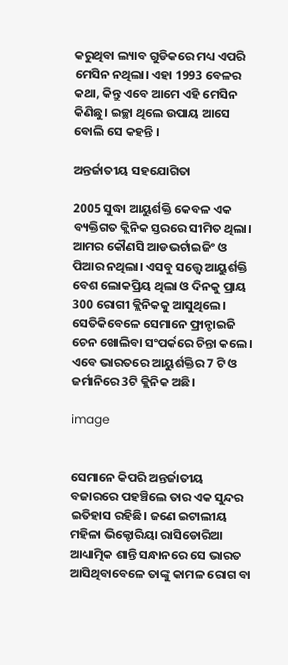କରୁଥିବା ଲ୍ୟାବ ଗୁଡିକରେ ମଧ୍ୟ ଏପରି ମେସିନ ନଥିଲା। ଏହା 1993 ବେଳର କଥା, କିନ୍ତୁ ଏବେ ଆମେ ଏହି ମେସିନ କିଣିଛୁ। ଇଚ୍ଛା ଥିଲେ ଉପାୟ ଆସେ ବୋଲି ସେ କହନ୍ତି ।

ଅନ୍ତର୍ଜାତୀୟ ସହଯୋଗିତା

2005 ସୁଦ୍ଧା ଆୟୁର୍ଶକ୍ତି କେବଳ ଏକ ବ୍ୟକ୍ତିଗତ କ୍ଲିନିକ ସ୍ତରରେ ସୀମିତ ଥିଲା। ଆମର କୌଣସି ଆଡଭର୍ଟାଇଜିଂ ଓ ପିଆର ନଥିଲା। ଏସବୁ ସତ୍ତ୍ୱେ ଆୟୁର୍ଶକ୍ତି ବେଶ ଲୋକପ୍ରିୟ ଥିଲା ଓ ଦିନକୁ ପ୍ରାୟ 300 ରୋଗୀ କ୍ଲିନିକକୁ ଆସୁଥିଲେ। ସେତିକିବେଳେ ସେମାନେ ଫ୍ରାନ୍ଚାଇଜି ଚେନ ଖୋଲିବା ସଂପର୍କରେ ଚିନ୍ତା କଲେ। ଏବେ ଭାରତରେ ଆୟୁର୍ଶକ୍ତିର 7 ଟି ଓ ଜର୍ମାନିରେ 3ଟି କ୍ଲିନିକ ଅଛି।

image


ସେମାନେ କିପରି ଅନ୍ତର୍ଜାତୀୟ ବଜାରରେ ପହଞ୍ଚିଲେ ତାର ଏକ ସୁନ୍ଦର ଇତିହାସ ରହିଛି। ଜଣେ ଇଟାଲୀୟ ମହିଳା ଭିକ୍ଟୋରିୟା ରାସିଡୋରିଆ ଆଧ୍ୟାତ୍ମିକ ଶାନ୍ତି ସନ୍ଧାନରେ ସେ ଭାରତ ଆସିଥିବାବେଳେ ତାଙ୍କୁ କାମଳ ରୋଗ ବା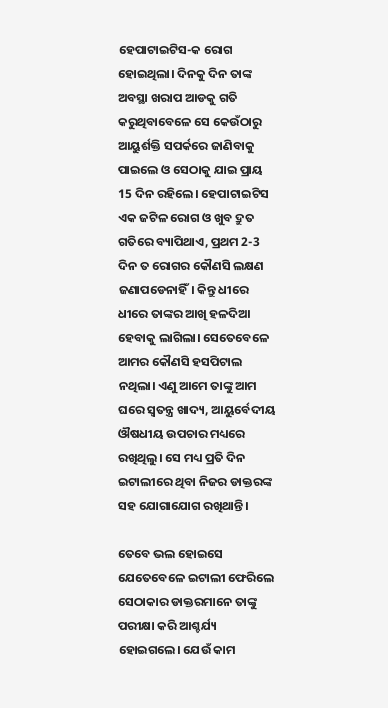ହେପାଟାଇଟିସ-କ ରୋଗ ହୋଇଥିଲା। ଦିନକୁ ଦିନ ତାଙ୍କ ଅବସ୍ଥା ଖରାପ ଆଡକୁ ଗତି କରୁଥିବାବେଳେ ସେ କେଉଁଠାରୁ ଆୟୁର୍ଶକ୍ତି ସପର୍କରେ ଜାଣିବାକୁ ପାଇଲେ ଓ ସେଠାକୁ ଯାଇ ପ୍ରାୟ 15 ଦିନ ରହିଲେ। ହେପାଟାଇଟିସ ଏକ ଜଟିଳ ରୋଗ ଓ ଖୁବ ଦ୍ରୁତ ଗତିରେ ବ୍ୟାପିଥାଏ, ପ୍ରଥମ 2-3 ଦିନ ତ ରୋଗର କୌଣସି ଲକ୍ଷଣ ଜଣାପଡେନାହିଁ। କିନ୍ତୁ ଧୀରେ ଧୀରେ ତାଙ୍କର ଆଖି ହଳଦିଆ ହେବାକୁ ଲାଗିଲା। ସେତେବେଳେ ଆମର କୌଣସି ହସପିଟାଲ ନଥିଲା। ଏଣୁ ଆମେ ତାଙ୍କୁ ଆମ ଘରେ ସ୍ଵତନ୍ତ୍ର ଖାଦ୍ୟ, ଆୟୁର୍ବେଦୀୟ ଔଷଧୀୟ ଉପଚାର ମଧ୍ୟରେ ରଖିଥିଲୁ। ସେ ମଧ୍ୟ ପ୍ରତି ଦିନ ଇଟାଲୀରେ ଥିବା ନିଜର ଡାକ୍ତରଙ୍କ ସହ ଯୋଗାଯୋଗ ରଖିଥାନ୍ତି।

ତେବେ ଭଲ ହୋଇସେ ଯେତେବେଳେ ଇଟାଲୀ ଫେରିଲେ ସେଠାକାର ଡାକ୍ତରମାନେ ତାଙ୍କୁ ପରୀକ୍ଷା କରି ଆଶ୍ଚର୍ଯ୍ୟ ହୋଇଗଲେ। ଯେଉଁ କାମ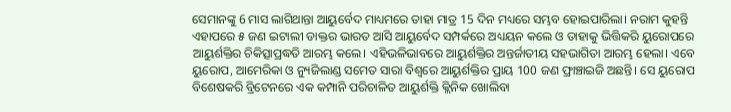ସେମାନଙ୍କୁ 6 ମାସ ଲାଗିଥାନ୍ତା ଆୟୁର୍ବେଦ ମାଧ୍ୟମରେ ତାହା ମାତ୍ର 15 ଦିନ ମଧ୍ୟରେ ସମ୍ଭବ ହୋଇପାରିଲା। ନରାମ କୁହନ୍ତି ଏହାପରେ ୫ ଜଣ ଇଟାଲୀ ଡାକ୍ତର ଭାରତ ଆସି ଆୟୁର୍ବେଦ ସମ୍ପର୍କରେ ଅଧ୍ୟୟନ କଲେ ଓ ତାହାକୁ ଭିତ୍ତିକରି ୟୁରୋପରେ ଆୟୁର୍ଶକ୍ତିର ଚିକିତ୍ସାପ୍ରଦ୍ଧତି ଆରମ୍ଭ କଲେ। ଏହିଭଳିଭାବରେ ଆୟୁର୍ଶକ୍ତିର ଅନ୍ତର୍ଜାତୀୟ ସହଭାଗିତା ଆରମ୍ଭ ହେଲା। ଏବେ ୟୁରୋପ, ଆମେରିକା ଓ ନ୍ୟୁଜିଲାଣ୍ଡ ସମେତ ସାରା ବିଶ୍ଵରେ ଆୟୁର୍ଶକ୍ତିର ପ୍ରାୟ 100 ଜଣ ଫ୍ରାଞ୍ଚାଇଜି ଅଛନ୍ତି। ସେ ୟୁରୋପ ବିଶେଷକରି ବ୍ରିଟେନରେ ଏକ କମ୍ପାନି ପରିଚାଳିତ ଆୟୁର୍ଶକ୍ତି କ୍ଲିନିକ ଖୋଲିବା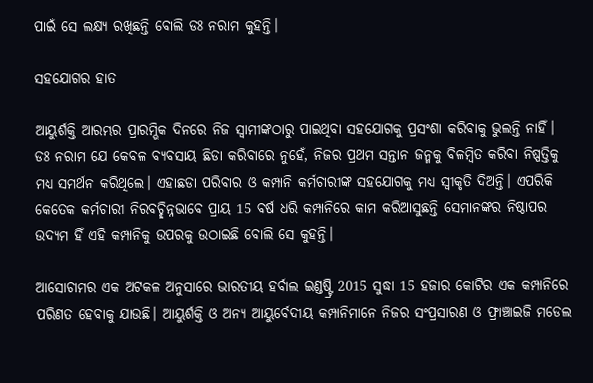ପାଇଁ ସେ ଲକ୍ଷ୍ୟ ରଖିଛନ୍ତି ବୋଲି ଡଃ ନରାମ କୁହନ୍ତି।

ସହଯୋଗର ହାତ

ଆୟୁର୍ଶକ୍ତି ଆରମ୍ଭର ପ୍ରାରମ୍ଭିକ ଦିନରେ ନିଜ ସ୍ଵାମୀଙ୍କଠାରୁ ପାଇଥିବା ସହଯୋଗକୁ ପ୍ରସଂଶା କରିବାକୁ ଭୁଲନ୍ତି ନାହିଁ। ଡଃ ନରାମ ଯେ କେବଳ ବ୍ୟବସାୟ ଛିଡା କରିବାରେ ନୁହେଁ, ନିଜର ପ୍ରଥମ ସନ୍ତାନ ଜନ୍ମକୁ ବିଳମ୍ବିତ କରିବା ନିଷ୍ପତ୍ତିକୁ ମଧ୍ୟ ସମର୍ଥନ କରିଥିଲେ। ଏହାଛଡା ପରିବାର ଓ କମ୍ପାନି କର୍ମଚାରୀଙ୍କ ସହଯୋଗକୁ ମଧ୍ୟ ସ୍ଵୀକୃତି ଦିଅନ୍ତି। ଏପରିକି କେତେକ କର୍ମଚାରୀ ନିରବଚ୍ଛିନ୍ନଭାବେ ପ୍ରାୟ 15 ବର୍ଷ ଧରି କମ୍ପାନିରେ କାମ କରିଆସୁଛନ୍ତି ସେମାନଙ୍କର ନିଷ୍ଠାପର ଉଦ୍ୟମ ହିଁ ଏହି କମ୍ପାନିକୁ ଉପରକୁ ଉଠାଇଛି ବୋଲି ସେ କୁହନ୍ତି।

ଆସୋଚାମର ଏକ ଅଟକଳ ଅନୁସାରେ ଭାରତୀୟ ହର୍ବାଲ ଇଣ୍ଡଷ୍ଟ୍ରି 2015 ସୁଦ୍ଧା 15 ହଜାର କୋଟିର ଏକ କମ୍ପାନିରେ ପରିଣତ ହେବାକୁ ଯାଉଛି। ଆୟୁର୍ଶକ୍ତି ଓ ଅନ୍ୟ ଆୟୁର୍ବେଦୀୟ କମ୍ପାନିମାନେ ନିଜର ସଂପ୍ରସାରଣ ଓ ଫ୍ରାଞ୍ଚାଇଜି ମଡେଲ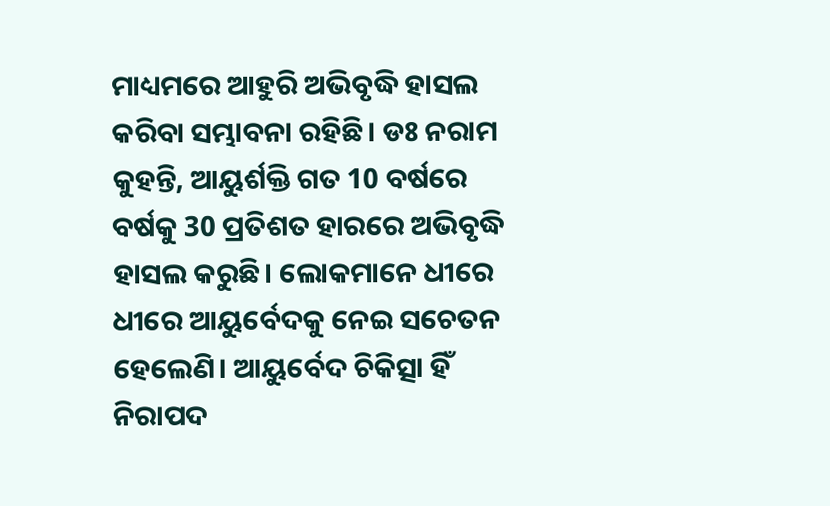ମାଧ୍ୟମରେ ଆହୁରି ଅଭିବୃଦ୍ଧି ହାସଲ କରିବା ସମ୍ଭାବନା ରହିଛି। ଡଃ ନରାମ କୁହନ୍ତି, ଆୟୁର୍ଶକ୍ତି ଗତ 10 ବର୍ଷରେ ବର୍ଷକୁ 30 ପ୍ରତିଶତ ହାରରେ ଅଭିବୃଦ୍ଧି ହାସଲ କରୁଛି। ଲୋକମାନେ ଧୀରେ ଧୀରେ ଆୟୁର୍ବେଦକୁ ନେଇ ସଚେତନ ହେଲେଣି। ଆୟୁର୍ବେଦ ଚିକିତ୍ସା ହିଁ ନିରାପଦ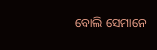ବୋଲି ସେମାନେ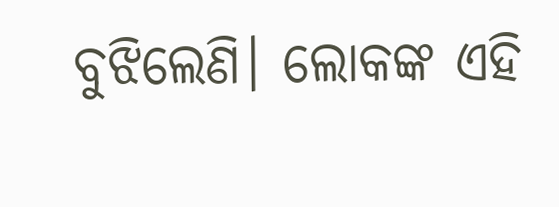ବୁଝିଲେଣି। ଲୋକଙ୍କ ଏହି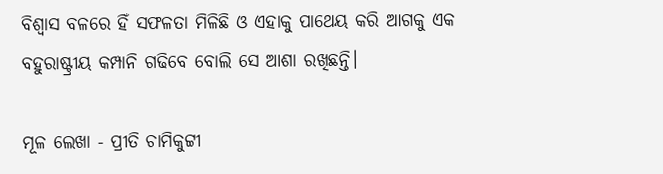ବିଶ୍ଵାସ ବଳରେ ହିଁ ସଫଳତା ମିଳିଛି ଓ ଏହାକୁ ପାଥେୟ କରି ଆଗକୁ ଏକ ବହୁରାଷ୍ଟ୍ରୀୟ କମ୍ପାନି ଗଢିବେ ବୋଲି ସେ ଆଶା ରଖିଛନ୍ତି।

ମୂଳ ଲେଖା - ପ୍ରୀତି ଚାମିକୁଟ୍ଟୀ